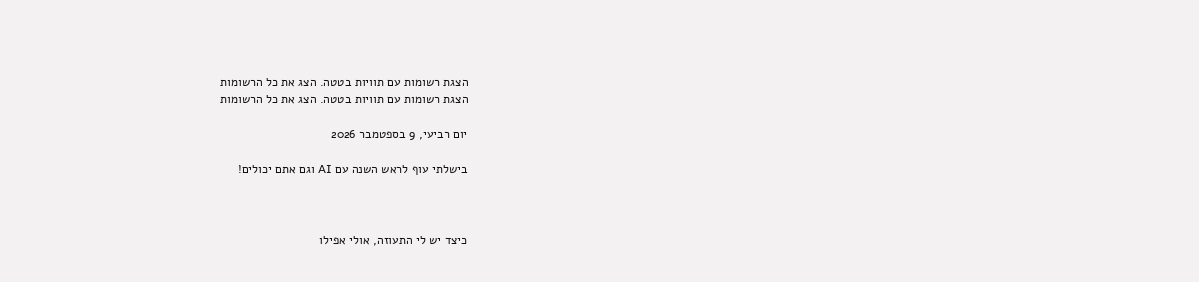הצגת רשומות עם תוויות בטטה. הצג את כל הרשומות
הצגת רשומות עם תוויות בטטה. הצג את כל הרשומות

יום רביעי, 9 בספטמבר 2026

בישלתי עוף לראש השנה עם AI וגם אתם יכולים!



כיצד יש לי התעוזה, אולי אפילו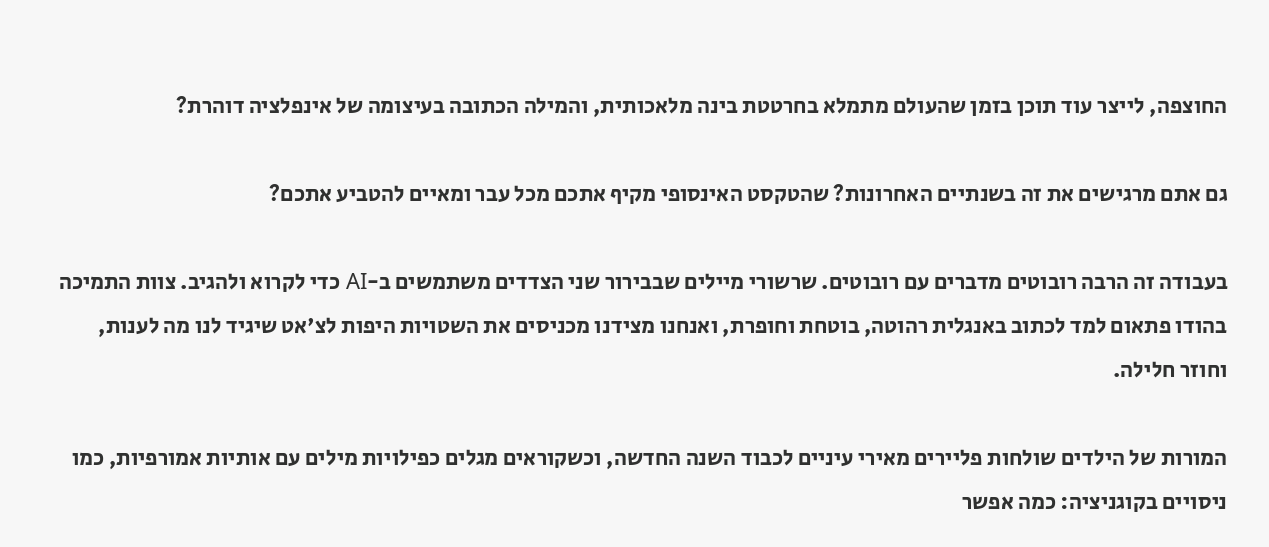החוצפה, לייצר עוד תוכן בזמן שהעולם מתמלא בחרטטת בינה מלאכותית, והמילה הכתובה בעיצומה של אינפלציה דוהרת?

גם אתם מרגישים את זה בשנתיים האחרונות? שהטקסט האינסופי מקיף אתכם מכל עבר ומאיים להטביע אתכם?

בעבודה זה הרבה רובוטים מדברים עם רובוטים. שרשורי מיילים שבבירור שני הצדדים משתמשים ב-AI כדי לקרוא ולהגיב. צוות התמיכה בהודו פתאום למד לכתוב באנגלית רהוטה, בוטחת וחופרת, ואנחנו מצידנו מכניסים את השטויות היפות לצ'אט שיגיד לנו מה לענות, וחוזר חלילה.

המורות של הילדים שולחות פליירים מאירי עיניים לכבוד השנה החדשה, וכשקוראים מגלים כפילויות מילים עם אותיות אמורפיות, כמו ניסויים בקוגניציה: כמה אפשר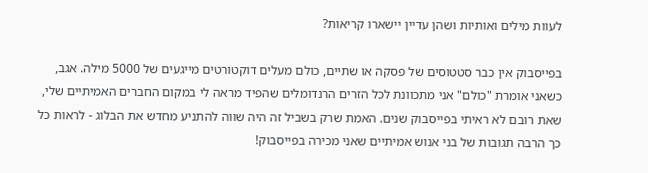לעוות מילים ואותיות ושהן עדיין יישארו קריאות?

בפייסבוק אין כבר סטטוסים של פסקה או שתיים, כולם מעלים דוקטורטים מייגעים של 5000 מילה. אגב, כשאני אומרת "כולם" אני מתכוונת לכל הזרים הרנדומלים שהפיד מראה לי במקום החברים האמיתיים שלי, שאת רובם לא ראיתי בפייסבוק שנים. האמת שרק בשביל זה היה שווה להתניע מחדש את הבלוג - לראות כל כך הרבה תגובות של בני אנוש אמיתיים שאני מכירה בפייסבוק!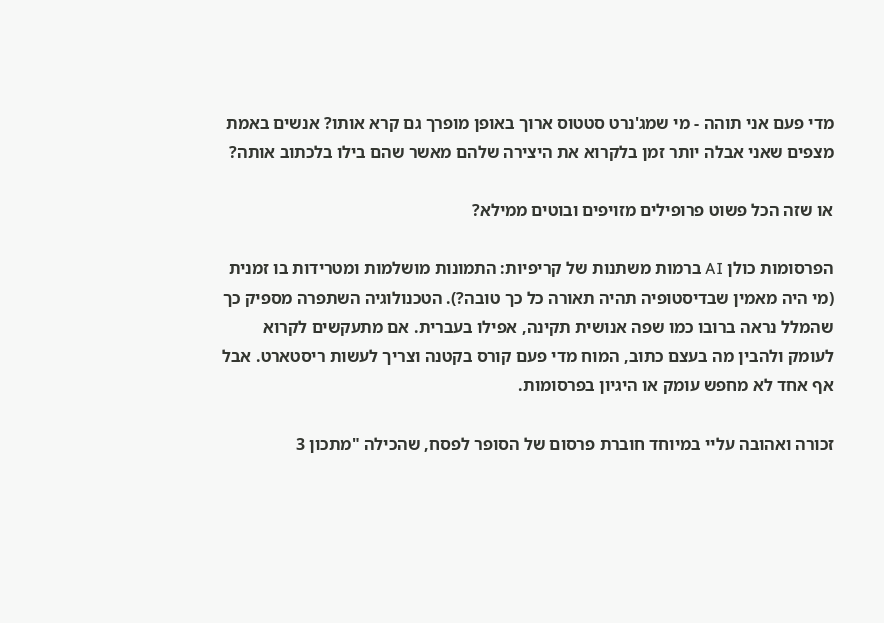מדי פעם אני תוהה - מי שמג'נרט סטטוס ארוך באופן מופרך גם קרא אותו? אנשים באמת מצפים שאני אבלה יותר זמן בלקרוא את היצירה שלהם מאשר שהם בילו בלכתוב אותה?

או שזה הכל פשוט פרופילים מזויפים ובוטים ממילא?

הפרסומות כולן AI ברמות משתנות של קריפיות: התמונות מושלמות ומטרידות בו זמנית (מי היה מאמין שבדיסטופיה תהיה תאורה כל כך טובה?). הטכנולוגיה השתפרה מספיק כך שהמלל נראה ברובו כמו שפה אנושית תקינה, אפילו בעברית. אם מתעקשים לקרוא לעומק ולהבין מה בעצם כתוב, המוח מדי פעם קורס בקטנה וצריך לעשות ריסטארט. אבל אף אחד לא מחפש עומק או היגיון בפרסומות.

זכורה ואהובה עליי במיוחד חוברת פרסום של הסופר לפסח, שהכילה "מתכון 3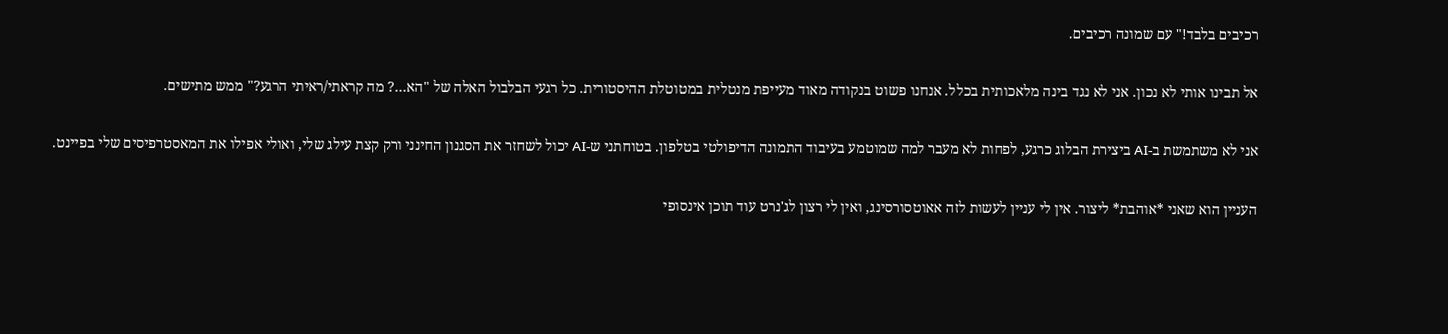רכיבים בלבד!" עם שמונה רכיבים.

אל תבינו אותי לא נכון. אני לא נגד בינה מלאכותית בכלל. אנחנו פשוט בנקודה מאוד מעייפת מנטלית במטוטלת ההיסטורית. כל רגעי הבלבול האלה של "הא…? מה קראתי/ראיתי הרגע?" ממש מתישים.

אני לא משתמשת ב-AI ביצירת הבלוג כרגע, לפחות לא מעבר למה שמוטמע בעיבוד התמונה הדיפולטי בטלפון. בטוחתני ש-AI יכול לשחזר את הסגנון החינני ורק קצת עילג שלי, ואולי אפילו את המאסטרפיסים שלי בפיינט.

העניין הוא שאני *אוהבת* ליצור. אין לי עניין לעשות לזה אאוטסורסינג, ואין לי רצון לג'נרט עוד תוכן אינסופי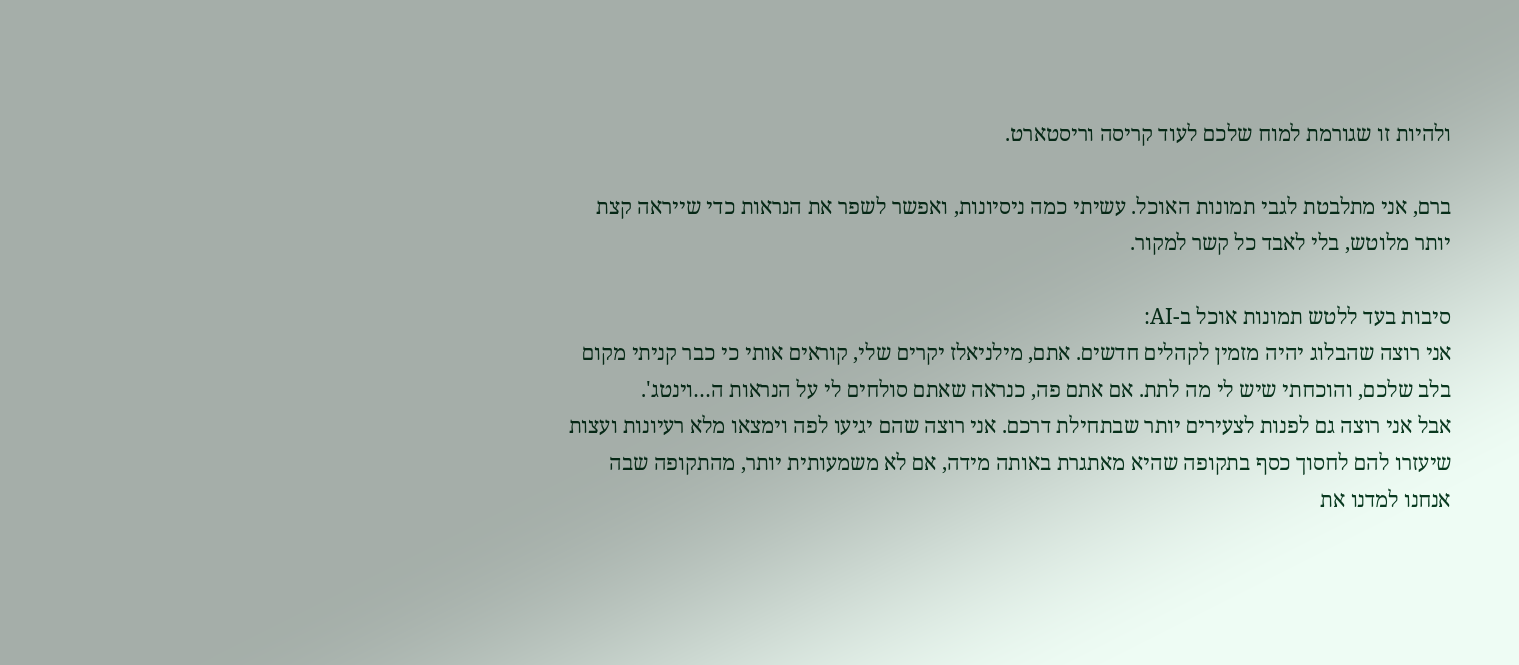ולהיות זו שגורמת למוח שלכם לעוד קריסה וריסטארט.

ברם, אני מתלבטת לגבי תמונות האוכל. עשיתי כמה ניסיונות, ואפשר לשפר את הנראות כדי שייראה קצת יותר מלוטש, בלי לאבד כל קשר למקור.

סיבות בעד ללטש תמונות אוכל ב-AI:
אני רוצה שהבלוג יהיה מזמין לקהלים חדשים. אתם, מילניאלז יקרים שלי, קוראים אותי כי כבר קניתי מקום בלב שלכם, והוכחתי שיש לי מה לתת. אם אתם פה, כנראה שאתם סולחים לי על הנראות ה…וינטג'.
אבל אני רוצה גם לפנות לצעירים יותר שבתחילת דרכם. אני רוצה שהם יגיעו לפה וימצאו מלא רעיונות ועצות שיעזרו להם לחסוך כסף בתקופה שהיא מאתגרת באותה מידה, אם לא משמעותית יותר, מהתקופה שבה אנחנו למדנו את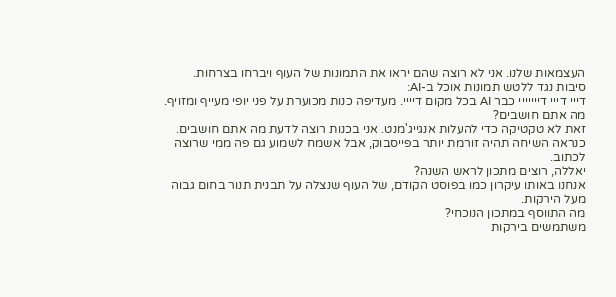העצמאות שלנו. אני לא רוצה שהם יראו את התמונות של העוף ויברחו בצרחות.
סיבות נגד ללטש תמונות אוכל ב-AI:
דייי דייי דייייייי כבר AI בכל מקום דיייי. מעדיפה כנות מכוערת על פני יופי מעייף ומזויף.
מה אתם חושבים?
זאת לא טקטיקה כדי להעלות אנגייג'מנט. אני בכנות רוצה לדעת מה אתם חושבים.
כנראה השיחה תהיה זורמת יותר בפייסבוק, אבל אשמח לשמוע גם פה ממי שרוצה לכתוב.
יאללה, רוצים מתכון לראש השנה?
אנחנו באותו עיקרון כמו בפוסט הקודם, של העוף שנצלה על תבנית תנור בחום גבוה מעל הירקות.
מה התווסף במתכון הנוכחי?
משתמשים בירקות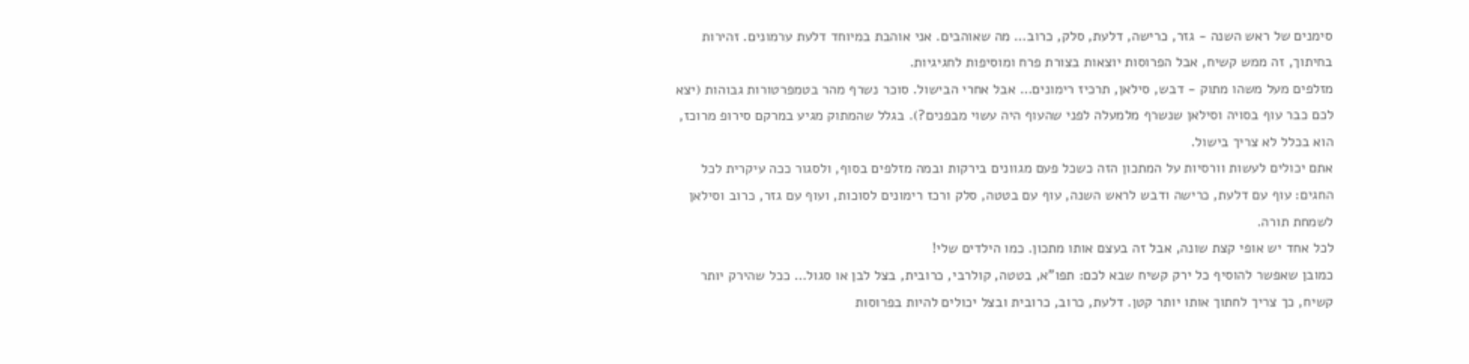סימנים של ראש השנה - גזר, כרישה, דלעת, סלק, כרוב… מה שאוהבים. אני אוהבת במיוחד דלעת ערמונים. זהירות בחיתוך, זה ממש קשיח, אבל הפרוסות יוצאות בצורת פרח ומוסיפות לחגיגיות.
מזלפים מעל משהו מתוק - דבש, סילאן, תרכיז רימונים… אבל אחרי הבישול. סוכר נשרף מהר בטמפרטורות גבוהות (יצא לכם כבר עוף בסויה וסילאן שנשרף מלמעלה לפני שהעוף היה עשוי מבפנים?). בגלל שהמתוק מגיע במרקם סירופ מרוכז, הוא בכלל לא צריך בישול.
אתם יכולים לעשות וורסיות על המתכון הזה כשכל פעם מגוונים בירקות ובמה מזלפים בסוף, ולסגור ככה עיקרית לכל החגים: עוף עם דלעת, כרישה ודבש לראש השנה, עוף עם בטטה, סלק ורכז רימונים לסוכות, ועוף עם גזר, כרוב וסילאן לשמחת תורה.
לכל אחד יש אופי קצת שונה, אבל זה בעצם אותו מתכון. כמו הילדים שלי!
כמובן שאפשר להוסיף כל ירק קשיח שבא לכם: תפו"א, בטטה, קולרבי, כרובית, בצל לבן או סגול… ככל שהירק יותר קשיח, כך צריך לחתוך אותו יותר קטן. דלעת, כרוב, כרובית ובצל יכולים להיות בפרוסות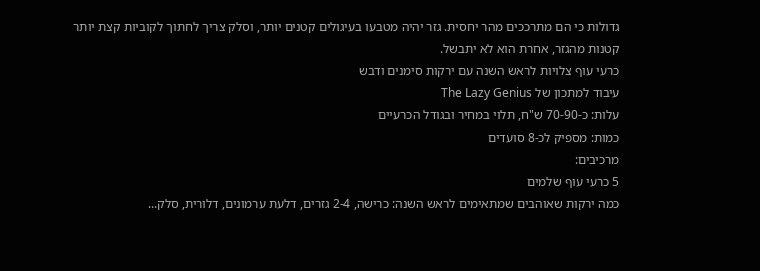גדולות כי הם מתרככים מהר יחסית. גזר יהיה מטבעו בעיגולים קטנים יותר, וסלק צריך לחתוך לקוביות קצת יותר קטנות מהגזר, אחרת הוא לא יתבשל.
כרעי עוף צלויות לראש השנה עם ירקות סימנים ודבש
עיבוד למתכון של The Lazy Genius
עלות: כ-70-90 ש"ח, תלוי במחיר ובגודל הכרעיים
כמות: מספיק לכ-8 סועדים
מרכיבים:
5 כרעי עוף שלמים
כמה ירקות שאוהבים שמתאימים לראש השנה: כרישה, 2-4 גזרים, דלעת ערמונים, דלורית, סלק...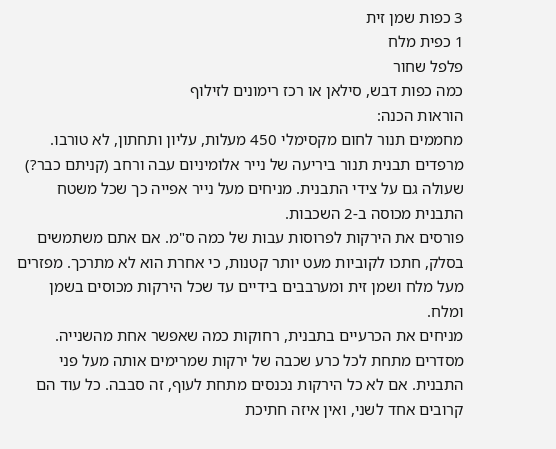3 כפות שמן זית
1 כפית מלח
פלפל שחור
כמה כפות דבש, סילאן או רכז רימונים לזילוף
הוראות הכנה:
מחממים תנור לחום מקסימלי 450 מעלות, עליון ותחתון, לא טורבו.
מרפדים תבנית תנור ביריעה של נייר אלומיניום עבה ורחב (קניתם כבר?) שעולה גם על צידי התבנית. מניחים מעל נייר אפייה כך שכל משטח התבנית מכוסה ב-2 השכבות.
פורסים את הירקות לפרוסות עבות של כמה ס"מ. אם אתם משתמשים בסלק, חתכו לקוביות מעט יותר קטנות, כי אחרת הוא לא מתרכך. מפזרים מעל מלח ושמן זית ומערבבים בידיים עד שכל הירקות מכוסים בשמן ומלח.
מניחים את הכרעיים בתבנית, רחוקות כמה שאפשר אחת מהשנייה. מסדרים מתחת לכל כרע שכבה של ירקות שמרימים אותה מעל פני התבנית. אם לא כל הירקות נכנסים מתחת לעוף, זה סבבה. כל עוד הם קרובים אחד לשני, ואין איזה חתיכת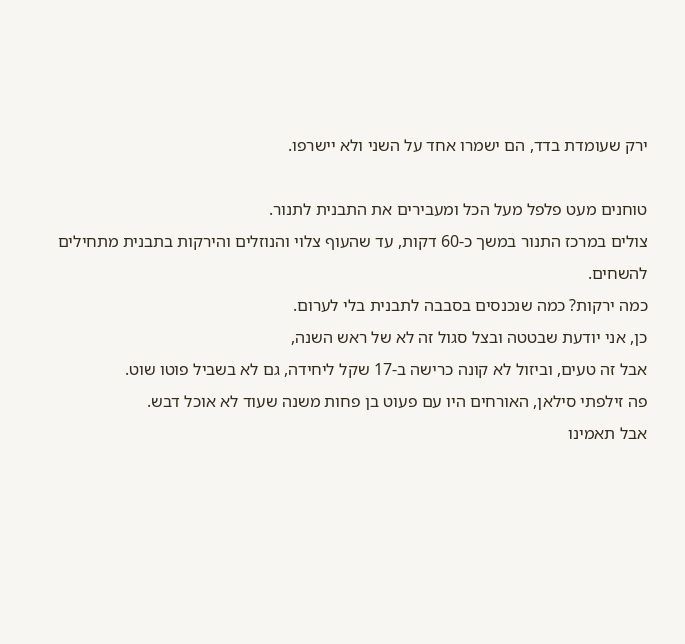ירק שעומדת בדד, הם ישמרו אחד על השני ולא יישרפו.

טוחנים מעט פלפל מעל הכל ומעבירים את התבנית לתנור.
צולים במרכז התנור במשך כ-60 דקות, עד שהעוף צלוי והנוזלים והירקות בתבנית מתחילים להשחים.
כמה ירקות? כמה שנכנסים בסבבה לתבנית בלי לערום.
כן, אני יודעת שבטטה ובצל סגול זה לא של ראש השנה,
אבל זה טעים, וביזול לא קונה כרישה ב-17 שקל ליחידה, גם לא בשביל פוטו שוט.
פה זילפתי סילאן, האורחים היו עם פעוט בן פחות משנה שעוד לא אוכל דבש.
אבל תאמינו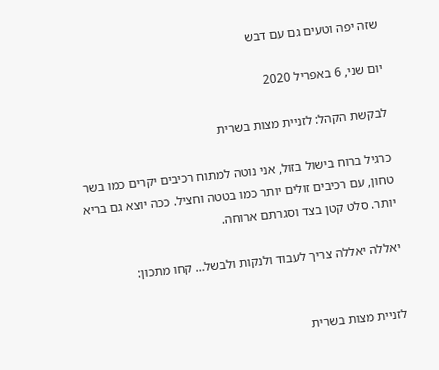שזה יפה וטעים גם עם דבש

יום שני, 6 באפריל 2020

לבקשת הקהל: לזניית מצות בשרית

כרגיל ברוח בישול בזול, אני נוטה למתוח רכיבים יקרים כמו בשר טחון, עם רכיבים זולים יותר כמו בטטה וחציל. ככה יוצא גם בריא יותר. סלט קטן בצד וסגרתם ארוחה.

יאללה יאללה צריך לעבוד ולנקות ולבשל… קחו מתכון:


לזניית מצות בשרית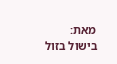מאת: בישול בזול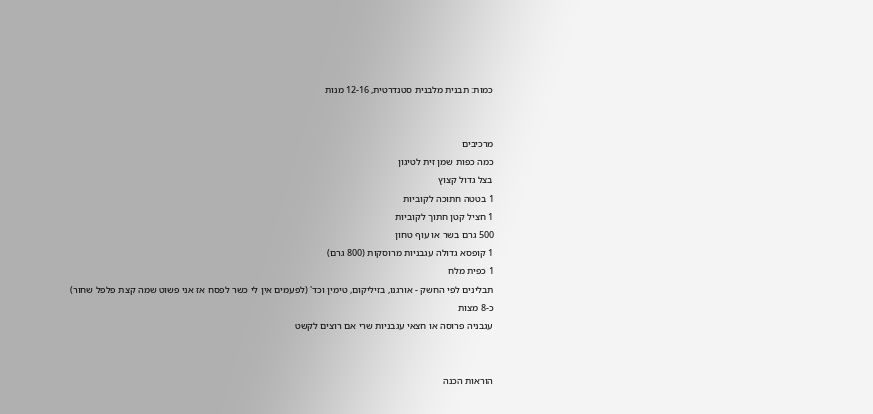כמות: תבנית מלבנית סטנדרטית, 12-16 מנות


מרכיבים
כמה כפות שמן זית לטיגון
בצל גדול קצוץ
1 בטטה חתוכה לקוביות
1 חציל קטן חתוך לקוביות
500 גרם בשר או עוף טחון
1 קופסא גדולה עגבניות מרוסקות (800 גרם)
1 כפית מלח
תבלינים לפי החשק - אורגנו, בזיליקום, טימין וכד' (לפעמים אין לי כשר לפסח אז אני פשוט שמה קצת פלפל שחור)
כ-8 מצות
עגבניה פרוסה או חצאי עגבניות שרי אם רוצים לקשט


הוראות הכנה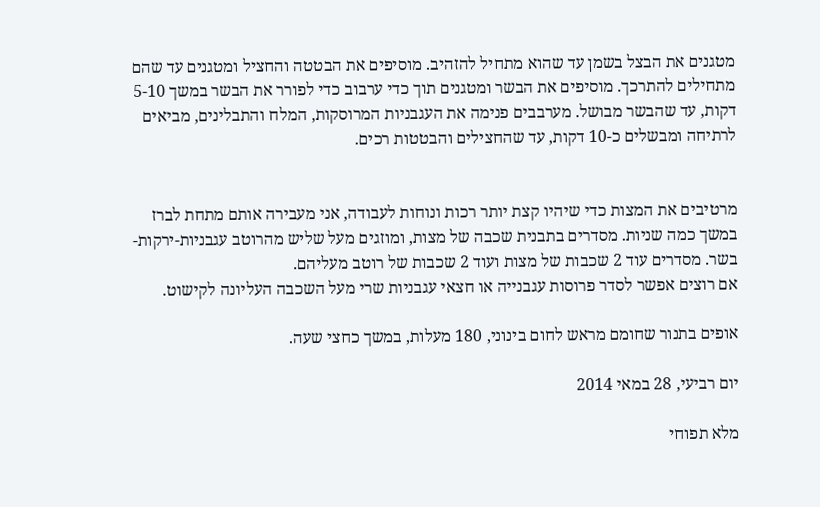מטגנים את הבצל בשמן עד שהוא מתחיל להזהיב. מוסיפים את הבטטה והחציל ומטגנים עד שהם מתחילים להתרכך. מוסיפים את הבשר ומטגנים תוך כדי ערבוב כדי לפורר את הבשר במשך 5-10 דקות, עד שהבשר מבושל. מערבבים פנימה את העגבניות המרוסקות, המלח והתבלינים, מביאים לרתיחה ומבשלים כ-10 דקות, עד שהחצילים והבטטות רכים.


מרטיבים את המצות כדי שיהיו קצת יותר רכות ונוחות לעבודה, אני מעבירה אותם מתחת לברז במשך כמה שניות. מסדרים בתבנית שכבה של מצות, ומוזגים מעל שליש מהרוטב עגבניות-ירקות-בשר. מסדרים עוד 2 שכבות של מצות ועוד 2 שכבות של רוטב מעליהם.
אם רוצים אפשר לסדר פרוסות עגבנייה או חצאי עגבניות שרי מעל השכבה העליונה לקישוט.

אופים בתנור שחומם מראש לחום בינוני, 180 מעלות, במשך כחצי שעה.

יום רביעי, 28 במאי 2014

מלא תפוחי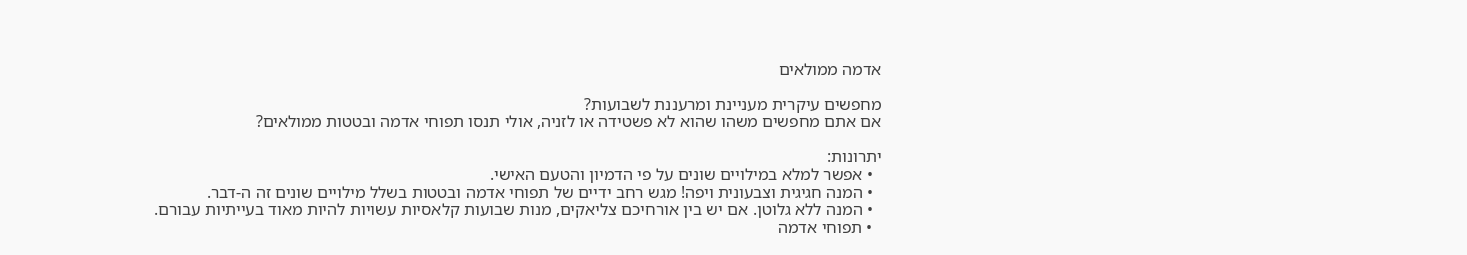אדמה ממולאים

מחפשים עיקרית מעניינת ומרעננת לשבועות?
אם אתם מחפשים משהו שהוא לא פשטידה או לזניה, אולי תנסו תפוחי אדמה ובטטות ממולאים?

יתרונות:
  • אפשר למלא במילויים שונים על פי הדמיון והטעם האישי.
  • המנה חגיגית וצבעונית ויפה! מגש רחב ידיים של תפוחי אדמה ובטטות בשלל מילויים שונים זה ה-דבר.
  • המנה ללא גלוטן. אם יש בין אורחיכם צליאקים, מנות שבועות קלאסיות עשויות להיות מאוד בעייתיות עבורם.
  • תפוחי אדמה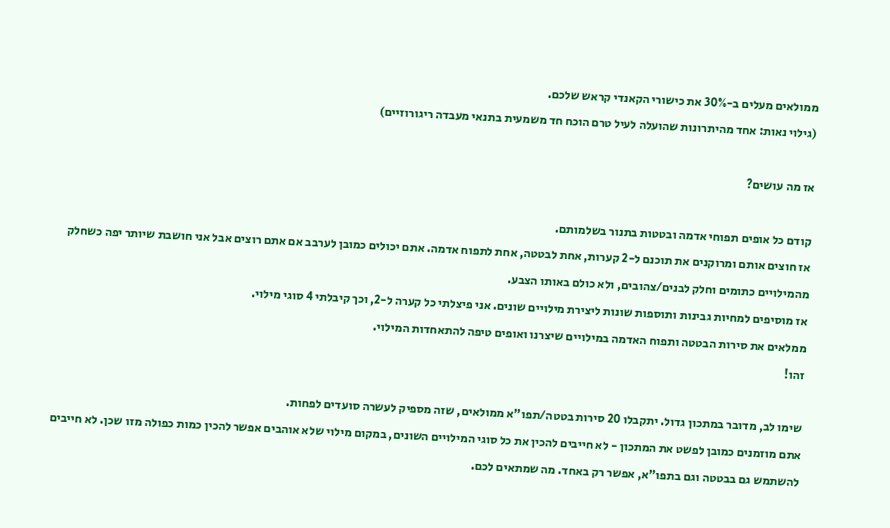ממולאים מעלים ב-30% את כישורי הקאנדי קראש שלכם.
(גילוי נאות: אחד מהיתרונות שהועלה לעיל טרם הוכח חד משמעית בתנאי מעבדה ריגורוזיים)

אז מה עושים?

קודם כל אופים תפוחי אדמה ובטטות בתנור בשלמותם.
אז חוצים אותם ומרוקנים את תוכנם ל-2 קערות, אחת לבטטה, אחת לתפוח אדמה. אתם יכולים כמובן לערבב אם אתם רוצים אבל אני חושבת שיותר יפה כשחלק מהמילויים כתומים וחלק לבנים/צהובים, ולא כולם באותו הצבע.
אז מוסיפים למחיות גבינות ותוספות שונות ליצירת מילויים שונים. אני פיצלתי כל קערה ל-2, וכך קיבלתי 4 סוגי מילוי.
ממלאים את סירות הבטטה ותפוח האדמה במילויים שיצרנו ואופים טיפה להתאחדות המילוי.
זהו!

שימו לב, מדובר במתכון גדול. יתקבלו 20 סירות בטטה/תפו"א ממולאים, שזה מספיק לעשרה סועדים לפחות.
אתם מוזמנים כמובן לפשט את המתכון - לא חייבים להכין את כל סוגי המילויים השונים, במקום מילוי שלא אוהבים אפשר להכין כמות כפולה מזו שכן. לא חייבים להשתמש גם בבטטה וגם בתפו"א, אפשר רק באחד. מה שמתאים לכם.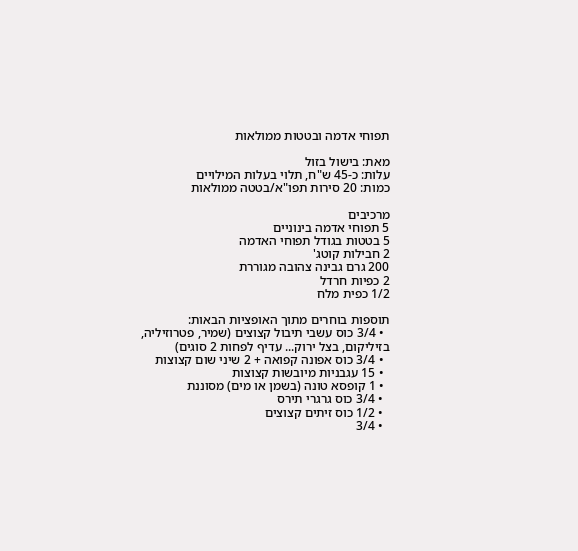תפוחי אדמה ובטטות ממולאות

מאת: בישול בזול
עלות: כ-45 ש"ח, תלוי בעלות המילויים
כמות: 20 סירות תפו"א/בטטה ממולאות

מרכיבים
5 תפוחי אדמה בינוניים
5 בטטות בגודל תפוחי האדמה
2 חבילות קוטג'
200 גרם גבינה צהובה מגוררת
2 כפיות חרדל
1/2 כפית מלח

תוספות בוחרים מתוך האופציות הבאות:
  • 3/4 כוס עשבי תיבול קצוצים (שמיר, פטרוזיליה, בזיליקום, בצל ירוק... עדיף לפחות 2 סוגים)
  • 3/4 כוס אפונה קפואה + 2 שיני שום קצוצות
  • 15 עגבניות מיובשות קצוצות
  • 1 קופסא טונה (בשמן או מים) מסוננת
  • 3/4 כוס גרגרי תירס
  • 1/2 כוס זיתים קצוצים
  • 3/4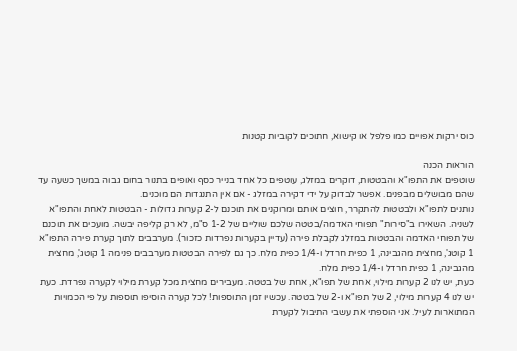כוס ירקות אפויים כמו פלפל או קישוא, חתוכים לקוביות קטנות

הוראות הכנה
שוטפים את התפו"א והבטטות, דוקרים במזלג, עוטפים כל אחד בנייר כסף ואופים בתנור בחום גבוה במשך כשעה עד שהם מבושלים מבפנים. אפשר לבדוק על ידי דקירה במזלג - אם אין התנגדות הם מוכנים.
נותנים לתפו"א ולבטטות להתקרר, חוצים אותם ומרוקנים את תוכנם ל-2 קערות גדולות - הבטטות לאחת והתפו"א לשניה. השאירו ב"סירות" תפוחי האדמה/בטטה שלכם שוליים של 1-2 ס"מ, לא רק קליפה יבשה. מועכים את תוכנם של תפוחי האדמה והבטטות במזלג לקבלת פירה (עדיין בקערות נפרדות כזכור). מערבבים לתוך קערת פירה התפו"א 1 קוטג', מחצית מהגבינה, 1 כפית חרדל ו-1/4 כפית מלח. כך גם לפירה הבטטות מערבבים פנימה 1 קוטג', מחצית מהגבינה, 1 כפית חרדל ו-1/4 כפית מלח.
כעת, יש לנו 2 קערות מילוי, אחת של תפו"א, אחת של בטטה. מעבירים מחצית מכל קערת מילוי לקערה נפרדת. כעת יש לנו 4 קערות מילוי, 2 של תפו"א ו-2 של בטטה. עכשיו זמן התוספות! לכל קערה הוסיפו תוספות על פי הכמויות המתוארות לעיל. אני הוספתי את עשבי התיבול לקערת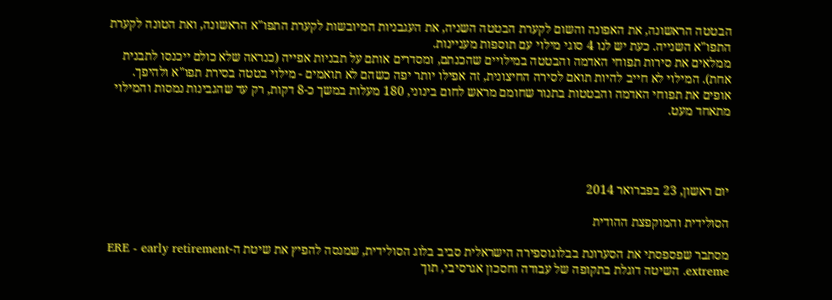הבטטה הראשונה, את האפונה והשום לקערת הבטטה השניה, את העגבניות המיובשות לקערת התפו"א הראשונה, ואת הטונה לקערת התפו"א השנייה. כעת יש לנו 4 סוגי מילוי עם תוספות מעניינות.
ממלאים את סירות תפוחי האדמה והבטטה במילויים שהכנתם, ומסדרים אותם על תבניות אפייה (כנראה שלא כולם ייכנסו לתבנית אחת). המילוי לא חייב להיות תואם לסירה החיצונית, זה אפילו יותר יפה כשהם לא תואמים - מילוי בטטה בסירת תפו"א ולהיפך.
אופים את תפוחי האדמה והבטטות בתנור שחומם מראש לחום בינוני, 180 מעלות במשך כ-8 דקות, רק עד שהגבינות נמסות והמילוי מתאחד מעט.




יום ראשון, 23 בפברואר 2014

הסולידית והמוקפצת ההודית

מסתבר שפספסתי את הסערונת בבלוגוספירה הישראלית סביב בלוג הסולידית, שמנסה להפיץ את שיטת ה-ERE - early retirement extreme. השיטה דוגלת בתקופה של עבודה וחסכון אגרסיבי, תוך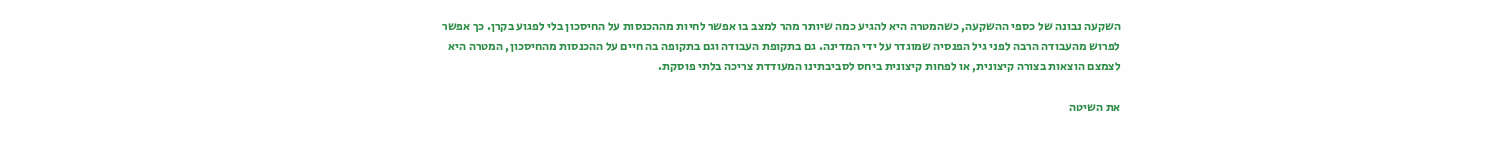השקעה נבונה של כספי ההשקעה, כשהמטרה היא להגיע כמה שיותר מהר למצב בו אפשר לחיות מההכנסות על החיסכון בלי לפגוע בקרן. כך אפשר לפרוש מהעבודה הרבה לפני גיל הפנסיה שמוגדר על ידי המדינה. גם בתקופת העבודה וגם בתקופה בה חיים על ההכנסות מהחיסכון, המטרה היא לצמצם הוצאות בצורה קיצונית, או לפחות קיצונית ביחס לסביבתינו המעודדת צריכה בלתי פוסקת.

את השיטה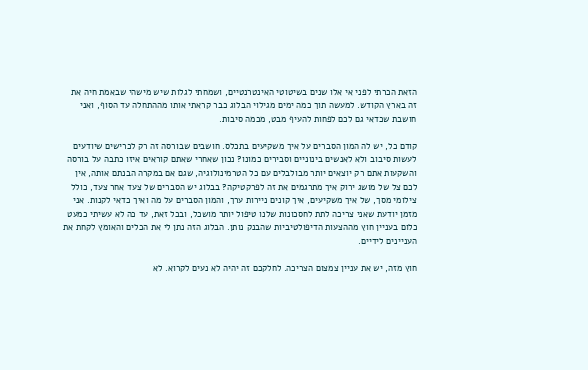הזאת הכרתי לפני אי אלו שנים בשיטוטי האינטרנטיים, ושמחתי לגלות שיש מישהי שבאמת חיה את זה בארץ הקודש. למעשה תוך כמה ימים מגילוי הבלוג כבר קראתי אותו מההתחלה עד הסוף, ואני חושבת שכדאי גם לכם לפחות להעיף מבט, מכמה סיבות.

קודם כל, יש לה המון הסברים על איך משקיעים בתכלס. חושבים שבורסה זה רק לכרישים שיודעים לעשות סיבוב ולא לאנשים בינוניים וסבירים כמונו? נכון שאחרי שאתם קוראים איזו כתבה על בורסה והשקעות אתם רק יוצאים יותר מבולבלים עם כל הטרמינולוגיה, שגם אם במקרה הבנתם אותה, אין לכם צל של מושג ירוק איך מתרגמים את זה לפרקטיקה? בבלוג יש הסברים של צעד אחר צעד, כולל צילומי מסך, של איך משקיעים, איך קונים ניירות ערך, והמון הסברים על מה ואיך כדאי לקנות. אני מזמן יודעת שאני צריכה לתת לחסכונות שלנו טיפול יותר מושכל, ובכל זאת, עד כה לא עשיתי כמעט כלום בעניין חוץ מההצעות הדיפולטיביות שהבנק נותן. הבלוג הזה נתן לי את הכלים והאומץ לקחת את העניינים לידיים.

חוץ מזה, יש את עניין צמצום הצריכה. לחלקכם זה יהיה לא נעים לקרוא. לא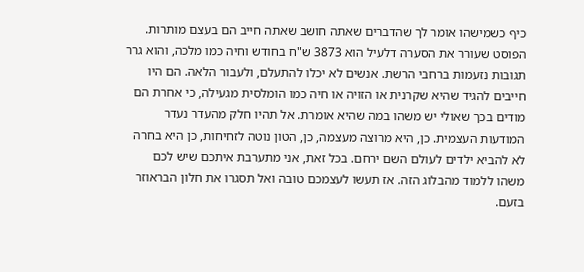כיף כשמישהו אומר לך שהדברים שאתה חושב שאתה חייב הם בעצם מותרות. הפוסט שעורר את הסערה דלעיל הוא 3873 ש"ח בחודש וחיה כמו מלכה, והוא גרר תגובות נזעמות ברחבי הרשת. אנשים לא יכלו להתעלם, ולעבור הלאה. הם היו חייבים להגיד שהיא שקרנית או הזויה או חיה כמו הומלסית מגעילה, כי אחרת הם מודים בכך שאולי יש משהו במה שהיא אומרת. אל תהיו חלק מהעדר נעדר המודעות העצמית. כן, היא מרוצה מעצמה, כן, הטון נוטה לזחיחות, כן היא בחרה לא להביא ילדים לעולם השם ירחם. בכל זאת, אני מתערבת איתכם שיש לכם משהו ללמוד מהבלוג הזה. אז תעשו לעצמכם טובה ואל תסגרו את חלון הבראוזר בזעם.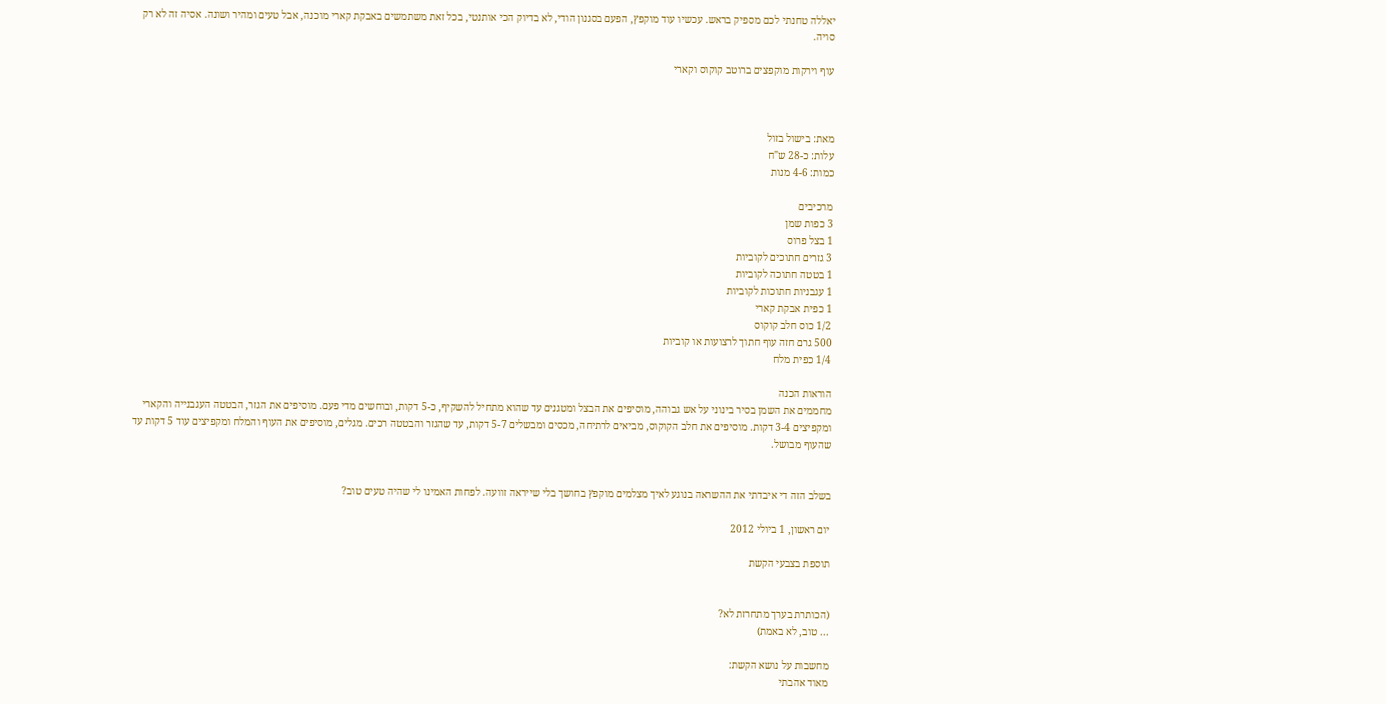יאללה טחנתי לכם מספיק בראש. עכשיו עוד מוקפץ, הפעם בסגנון הודי, לא בדיוק הכי אותנטי, בכל זאת משתמשים באבקת קארי מוכנה, אבל טעים ומהיר ושונה. אסיה זה לא רק סויה.

עוף וירקות מוקפצים ברוטב קוקוס וקארי



מאת: בישול בזול
עלות: כ-28 ש"ח
כמות: 4-6 מנות

מרכיבים
3 כפות שמן
1 בצל פרוס
3 גזרים חתוכים לקוביות
1 בטטה חתוכה לקוביות
1 עגבניות חתוכות לקוביות
1 כפית אבקת קארי
1/2 כוס חלב קוקוס
500 גרם חזה עוף חתוך לרצועות או קוביות
1/4 כפית מלח

הוראות הכנה
מחממים את השמן בסיר בינוני על אש גבוהה, מוסיפים את הבצל ומטגנים עד שהוא מתחיל להשקיף, כ-5 דקות, ובוחשים מדי פעם. מוסיפים את הגזר, הבטטה העגבנייה והקארי ומקפיצים 3-4 דקות. מוסיפים את חלב הקוקוס, מביאים לרתיחה, מכסים ומבשלים 5-7 דקות, עד שהגזר והבטטה רכים. מגלים, מוסיפים את העוף והמלח ומקפיצים עוד 5 דקות עד שהעוף מבושל.


בשלב הזה די איבדתי את ההשראה בנוגע לאיך מצלמים מוקפץ בחושך בלי שייראה זוועה. לפחות האמינו לי שהיה טעים טוב?

יום ראשון, 1 ביולי 2012

תוספת בצבעי הקשת


(הכותרת בערך מתחרזת לא?
... טוב, לא באמת)

מחשבות על נושא הקשת:
מאוד אהבתי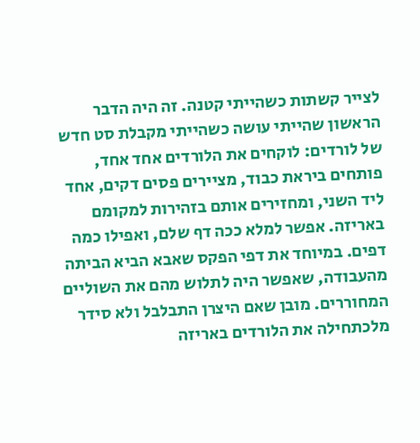לצייר קשתות כשהייתי קטנה. זה היה הדבר הראשון שהייתי עושה כשהייתי מקבלת סט חדש של לורדים: לוקחים את הלורדים אחד אחד, פותחים ביראת כבוד, מציירים פסים דקים, אחד ליד השני, ומחזירים אותם בזהירות למקומם באריזה. אפשר למלא ככה דף שלם, ואפילו כמה דפים. במיוחד את דפי הפקס שאבא הביא הביתה מהעבודה, שאפשר היה לתלוש מהם את השוליים המחוררים. מובן שאם היצרן התבלבל ולא סידר מלכתחילה את הלורדים באריזה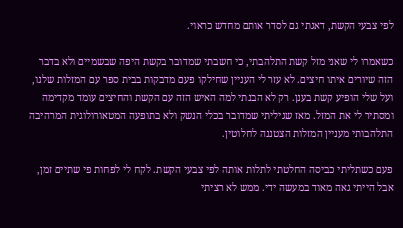לפי צבעי הקשת, דאגתי גם לסדר אותם מחדש כראוי.

כשאמרו לי שאני מזל קשת התלהבתי, כי חשבתי שמדובר בקשת היפה שבשמיים ולא בדבר הזה שיורים איתו חיצים. לא עזר לי העניין שחילקו פעם מדבקות בבית ספר עם המזלות שלנו, ועל שלי הופיע קשת בענן. רק לא הבנתי למה האיש הזה עם הקשת והחיצים עומד מקדימה ומסתיר לי את המזל. מאז שגיליתי שמדובר בכלי הנשק ולא בתופעה המטאורולוגית המרהיבה התלהבותי מעניין המזלות הצטננה לחלוטין.

פעם כשתליתי כביסה החלטתי לתלות אותה לפי צבעי הקשת. לקח לי לפחות פי שתיים זמן, אבל הייתי גאה מאוד במעשה ידי. ממש לא רציתי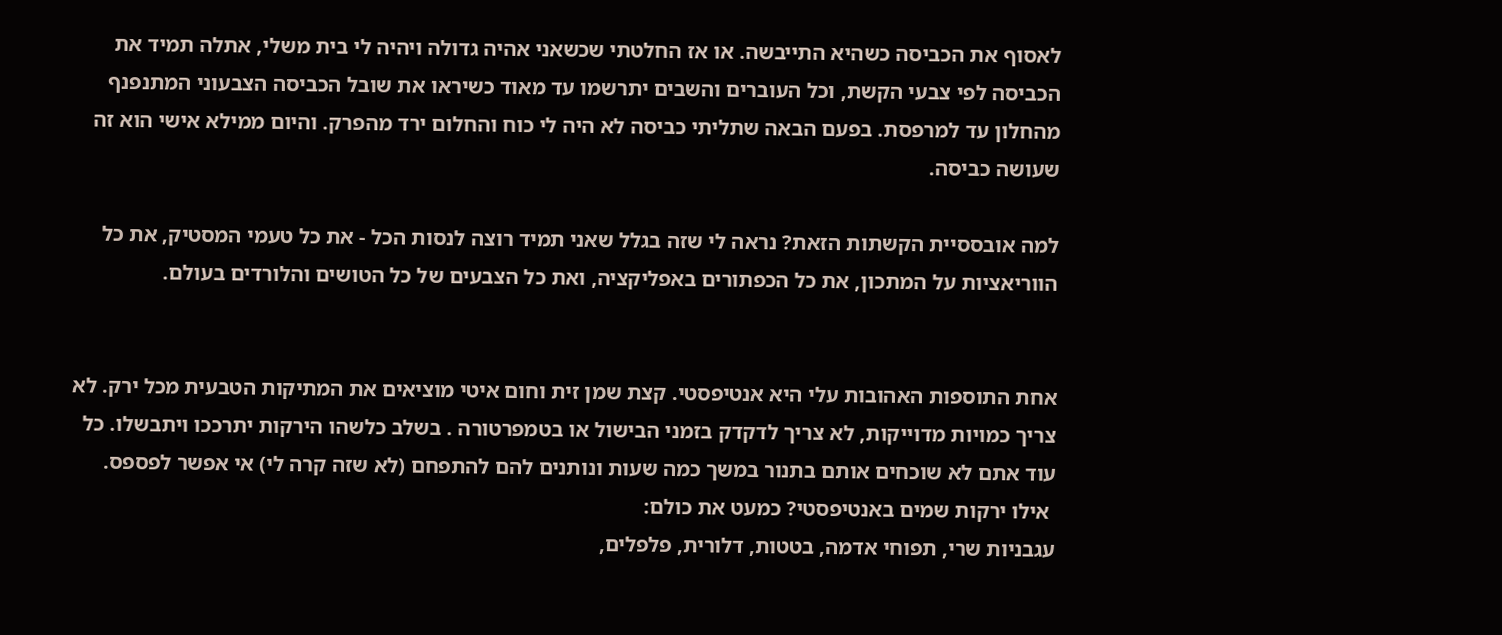לאסוף את הכביסה כשהיא התייבשה. או אז החלטתי שכשאני אהיה גדולה ויהיה לי בית משלי, אתלה תמיד את הכביסה לפי צבעי הקשת, וכל העוברים והשבים יתרשמו עד מאוד כשיראו את שובל הכביסה הצבעוני המתנפנף מהחלון עד למרפסת. בפעם הבאה שתליתי כביסה לא היה לי כוח והחלום ירד מהפרק. והיום ממילא אישי הוא זה שעושה כביסה.

למה אובססיית הקשתות הזאת? נראה לי שזה בגלל שאני תמיד רוצה לנסות הכל - את כל טעמי המסטיק, את כל הווריאציות על המתכון, את כל הכפתורים באפליקציה, ואת כל הצבעים של כל הטושים והלורדים בעולם.


אחת התוספות האהובות עלי היא אנטיפסטי. קצת שמן זית וחום איטי מוציאים את המתיקות הטבעית מכל ירק. לא צריך כמויות מדוייקות, לא צריך לדקדק בזמני הבישול או בטמפרטורה . בשלב כלשהו הירקות יתרככו ויתבשלו. כל עוד אתם לא שוכחים אותם בתנור במשך כמה שעות ונותנים להם להתפחם (לא שזה קרה לי) אי אפשר לפספס.
 אילו ירקות שמים באנטיפסטי? כמעט את כולם:
עגבניות שרי, תפוחי אדמה, בטטות, דלורית, פלפלים,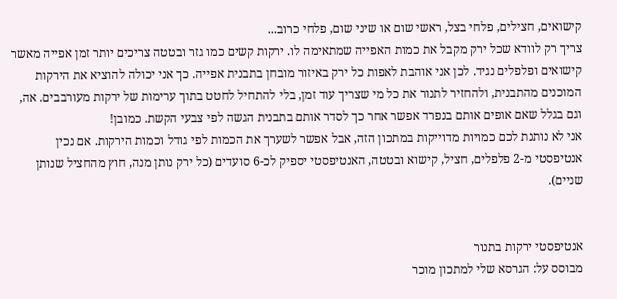קישואים, חצילים, פלחי בצל, ראשי שום או שיני שום, פלחי כרוב...
צריך רק לוודא שכל ירק מקבל את כמות האפייה שמתאימה לו. ירקות קשים כמו גזר ובטטה צריכים יותר זמן אפייה מאשר קישואים ופלפלים נגיד. לכן אני אוהבת לאפות כל ירק באיזור מובחן בתבנית אפייה. כך אני יכולה להוציא את הירקות המוכנים מהתבנית, ולהחזיר לתנור את כל מי שצריך עוד זמן, בלי להתחיל לחטט בתוך ערימות של ירקות מעורבבים. אה, וגם בגלל שאם אופים אותם בנפרד אפשר אחר כך לסדר אותם בתבנית הגשה לפי צבעי הקשת. כמובן!
אני לא נותנת לכם כמויות מדוייקות במתכון הזה, אבל אפשר לשערך את הכמות לפי גודל וכמות הירקות. אם נכין אנטיפסטי מ-2 פלפלים, חציל, קישוא ובטטה, האנטיפסטי יספיק לכ-6 סועדים (כל ירק נותן מנה, חוץ מהחציל שנותן שניים).


אנטיפסטי ירקות בתנור
מבוסס על: הגרסא שלי למתכון מוכר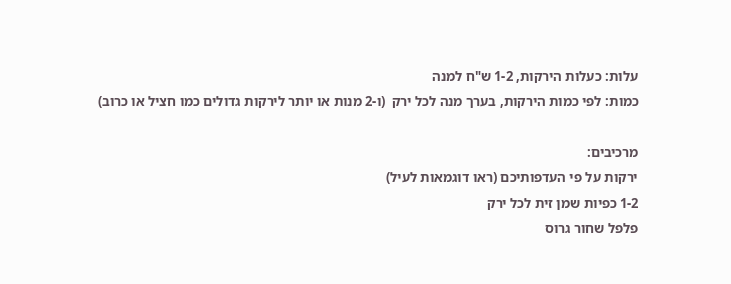עלות: כעלות הירקות, 1-2 ש"ח למנה
כמות: לפי כמות הירקות, בערך מנה לכל ירק  (ו-2 מנות או יותר לירקות גדולים כמו חציל או כרוב)

מרכיבים:
ירקות על פי העדפותיכם (ראו דוגמאות לעיל)
1-2 כפיות שמן זית לכל ירק
פלפל שחור גרוס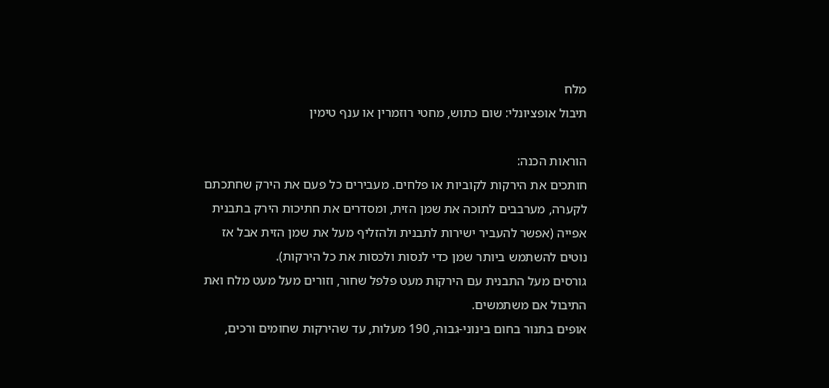מלח
תיבול אופציונלי: שום כתוש, מחטי רוזמרין או ענף טימין

הוראות הכנה:
חותכים את הירקות לקוביות או פלחים. מעבירים כל פעם את הירק שחתכתם לקערה, מערבבים לתוכה את שמן הזית, ומסדרים את חתיכות הירק בתבנית אפייה (אפשר להעביר ישירות לתבנית ולהזליף מעל את שמן הזית אבל אז נוטים להשתמש ביותר שמן כדי לנסות ולכסות את כל הירקות).
גורסים מעל התבנית עם הירקות מעט פלפל שחור, וזורים מעל מעט מלח ואת התיבול אם משתמשים.
אופים בתנור בחום בינוני-גבוה, 190 מעלות, עד שהירקות שחומים ורכים,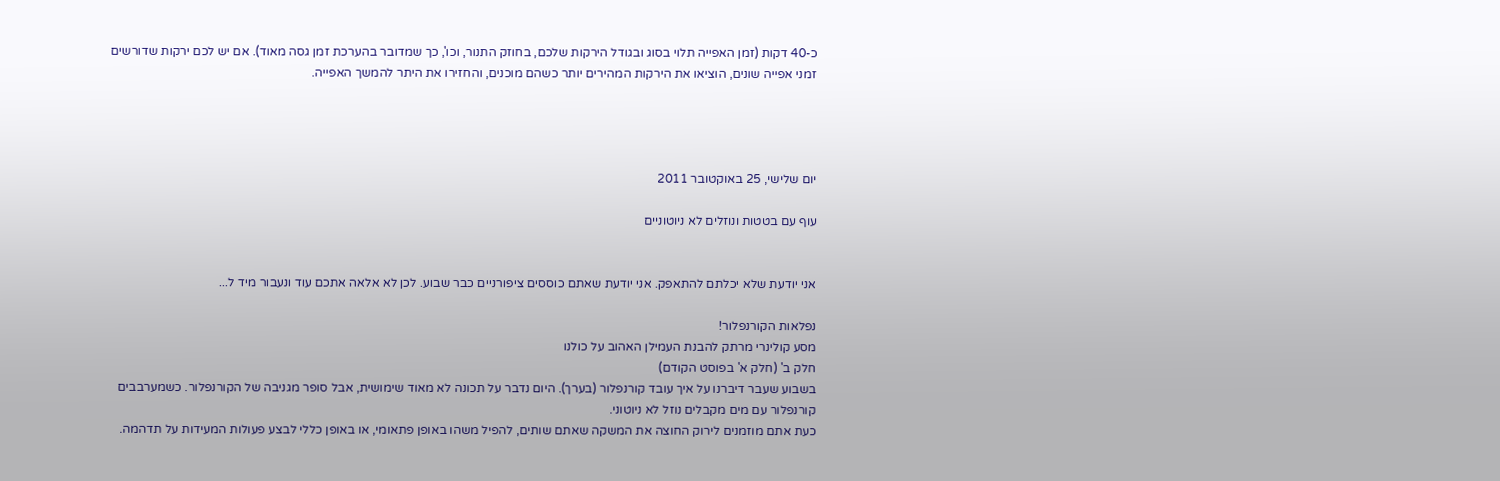כ-40 דקות (זמן האפייה תלוי בסוג ובגודל הירקות שלכם, בחוזק התנור, וכו', כך שמדובר בהערכת זמן גסה מאוד). אם יש לכם ירקות שדורשים זמני אפייה שונים, הוציאו את הירקות המהירים יותר כשהם מוכנים, והחזירו את היתר להמשך האפייה.




יום שלישי, 25 באוקטובר 2011

עוף עם בטטות ונוזלים לא ניוטוניים


אני יודעת שלא יכלתם להתאפק. אני יודעת שאתם כוססים ציפורניים כבר שבוע. לכן לא אלאה אתכם עוד ונעבור מיד ל...

נפלאות הקורנפלור!
מסע קולינרי מרתק להבנת העמילן האהוב על כולנו
חלק ב' (חלק א' בפוסט הקודם)
בשבוע שעבר דיברנו על איך עובד קורנפלור (בערך). היום נדבר על תכונה לא מאוד שימושית, אבל סופר מגניבה של הקורנפלור. כשמערבבים קורנפלור עם מים מקבלים נוזל לא ניוטוני.
כעת אתם מוזמנים לירוק החוצה את המשקה שאתם שותים, להפיל משהו באופן פתאומי, או באופן כללי לבצע פעולות המעידות על תדהמה.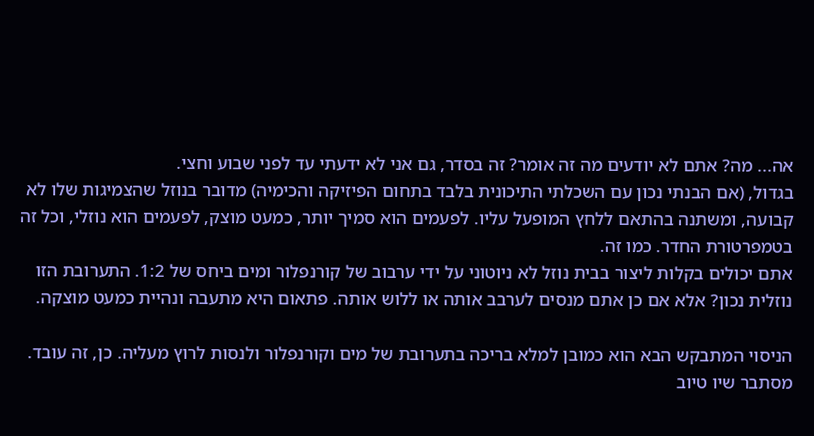אה... מה? אתם לא יודעים מה זה אומר? זה בסדר, גם אני לא ידעתי עד לפני שבוע וחצי.
בגדול, (אם הבנתי נכון עם השכלתי התיכונית בלבד בתחום הפיזיקה והכימיה) מדובר בנוזל שהצמיגות שלו לא קבועה, ומשתנה בהתאם ללחץ המופעל עליו. לפעמים הוא סמיך יותר, כמעט מוצק, לפעמים הוא נוזלי, וכל זה בטמפרטורת החדר. כמו זה.
אתם יכולים בקלות ליצור בבית נוזל לא ניוטוני על ידי ערבוב של קורנפלור ומים ביחס של 1:2. התערובת הזו נוזלית נכון? אלא אם כן אתם מנסים לערבב אותה או ללוש אותה. פתאום היא מתעבה ונהיית כמעט מוצקה.

הניסוי המתבקש הבא הוא כמובן למלא בריכה בתערובת של מים וקורנפלור ולנסות לרוץ מעליה. כן, זה עובד. מסתבר שיו טיוב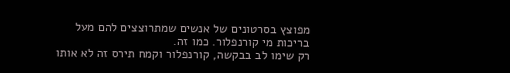מפוצץ בסרטונים של אנשים שמתרוצצים להם מעל בריכות מי קורנפלור. כמו זה.
רק שימו לב בבקשה, קורנפלור וקמח תירס זה לא אותו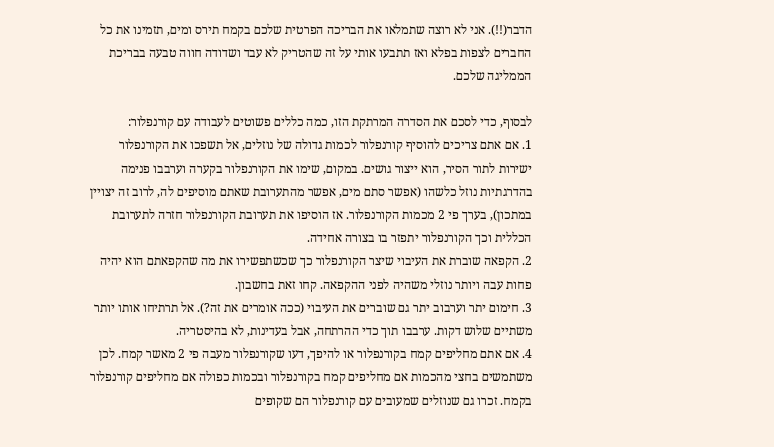הדבר(!!). אני לא רוצה שתמלאו את הבריכה הפרטית שלכם בקמח תירס ומים, תזמינו את כל החברים לצפות בפלא ואז תתבעו אותי על זה שהטריק לא עבד ושדודה חווה טבעה בבריכת הממליגה שלכם.

לבסוף, כדי לסכם את הסדרה המרתקת הזו, כמה כללים פשוטים לעבודה עם קורנפלור:
1. אם אתם צריכים להוסיף קורנפלור לכמות גדולה של נוזלים, אל תשפכו את הקורנפלור ישירות לתור הסיר, הוא ייצור גושים. במקום, שימו את הקורנפלור בקערה וערבבו פנימה בהדרגתיות נוזל כלשהו (אפשר סתם מים, אפשר מהתערובת שאתם מוסיפים לה, לרוב זה יצויין במתכון), בערך פי 2 מכמות הקורנפלור. אז הוסיפו את תערובת הקורנפלור חזרה לתערובת הכללית וכך הקורנפלור יתפזר בו בצורה אחידה.
2. הקפאה שוברת את העיבוי שיצר הקורנפלור כך שכשתפשירו את מה שהקפאתם הוא יהיה פחות עבה ויותר נוזלי משהיה לפני ההקפאה. קחו זאת בחשבון.
3. חימום יתר וערבוב יתר גם שוברים את העיבוי (ככה אומרים את זה?). אל תרתיחו אותו יותר משתיים שלוש דקות. ערבבו תוך כדי ההרתחה, אבל בעדינות, לא בהיסטריה.
4. אם אתם מחליפים קמח בקורנפלור או להיפך, דעו שקורנפלור מעבה פי 2 מאשר קמח. לכן משתמשים בחצי מהכמות אם מחליפים קמח בקורנפלור ובכמות כפולה אם מחליפים קורנפלור בקמח. זכרו גם שנוזלים שמעובים עם קורנפלור הם שקופים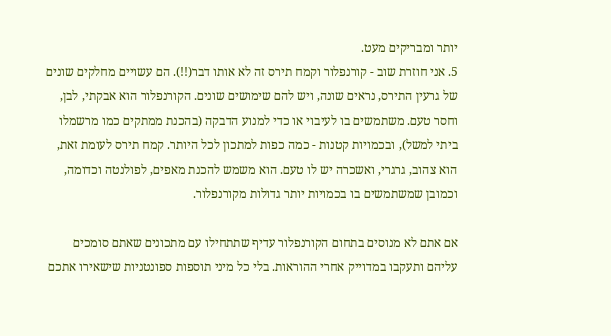יותר ומבריקים מעט.
5. אני חוזרת שוב - קורנפלור וקמח תירס זה לא אותו דבר(!!). הם עשויים מחלקים שונים של גרעין התירס, נראים שונה, ויש להם שימושים שונים. הקורנפלור הוא אבקתי, לבן, וחסר טעם. משתמשים בו לעיבוי או כדי למנוע הדבקה (בהכנת ממתקים כמו מרשמלו ביתי למשל), ובכמויות קטנות - כמה כפות למתכון לכל היותר. קמח תירס לעומת זאת, הוא צהוב, גרגרי, ואשכרה יש לו טעם. הוא משמש להכנת מאפים, לפולנטה וכדומה, וכמובן שמשתמשים בו בכמויות יותר גדולות מקורנפלור.

אם אתם לא מנוסים בתחום הקורנפלור עדיף שתתחילו עם מתכונים שאתם סומכים עליהם ותעקבו במדוייק אחרי ההוראות. בלי כל מיני תוספות ספונטניות שישאירו אתכם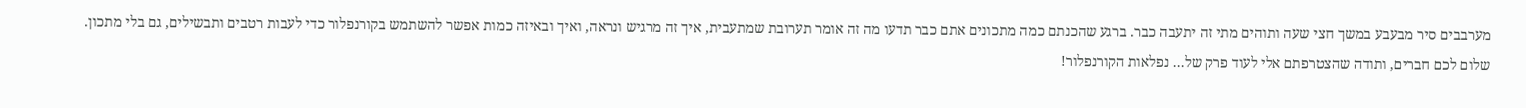מערבבים סיר מבעבע במשך חצי שעה ותוהים מתי זה יתעבה כבר. ברגע שהכנתם כמה מתכונים אתם כבר תדעו מה זה אומר תערובת שמתעבית, איך זה מרגיש ונראה, ואיך ובאיזה כמות אפשר להשתמש בקורנפלור כדי לעבות רטבים ותבשילים, גם בלי מתכון.
שלום לכם חברים, ותודה שהצטרפתם אלי לעוד פרק של... נפלאות הקורנפלור!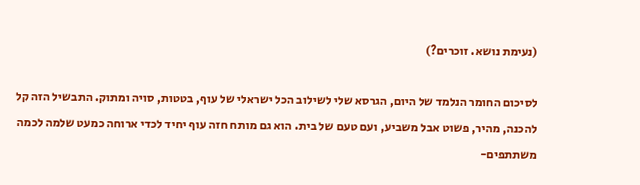(נעימת נושא. זוכרים?)

לסיכום החומר הנלמד של היום, הגרסא שלי לשילוב הכל ישראלי של עוף, בטטות, סויה ומתוק. התבשיל הזה קל להכנה, מהיר, פשוט אבל משביע, ועם טעם של בית. הוא גם מותח חזה עוף יחיד לכדי ארוחה כמעט שלמה לכמה משתתפים-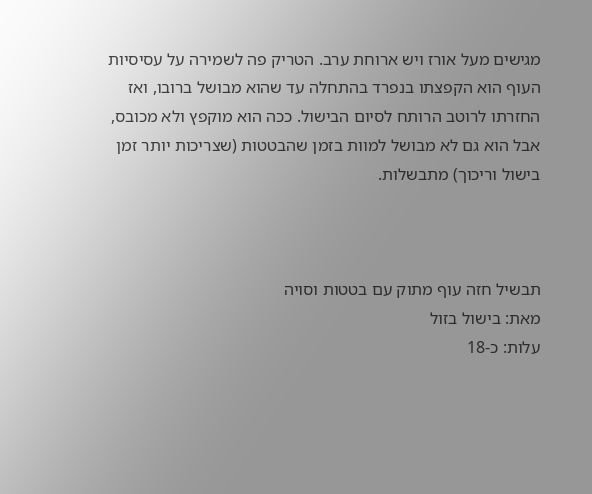מגישים מעל אורז ויש ארוחת ערב. הטריק פה לשמירה על עסיסיות העוף הוא הקפצתו בנפרד בהתחלה עד שהוא מבושל ברובו, ואז החזרתו לרוטב הרותח לסיום הבישול. ככה הוא מוקפץ ולא מכובס, אבל הוא גם לא מבושל למוות בזמן שהבטטות (שצריכות יותר זמן בישול וריכוך) מתבשלות.



תבשיל חזה עוף מתוק עם בטטות וסויה
מאת: בישול בזול
עלות: כ-18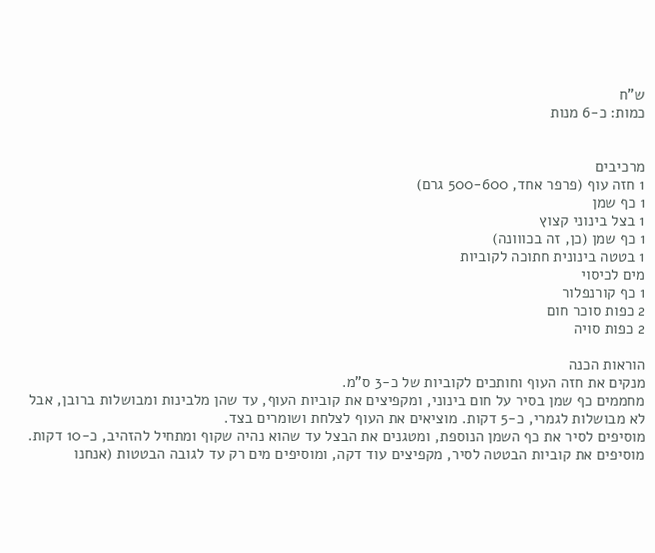ש"ח
כמות: כ-6 מנות


מרכיבים
1 חזה עוף (פרפר אחד, 500-600 גרם)
1 כף שמן
1 בצל בינוני קצוץ
1 כף שמן (כן, זה בכווונה)
1 בטטה בינונית חתוכה לקוביות
מים לכיסוי
1 כף קורנפלור
2 כפות סוכר חום
2 כפות סויה

הוראות הכנה
מנקים את חזה העוף וחותכים לקוביות של כ-3 ס"מ.
מחממים כף שמן בסיר על חום בינוני, ומקפיצים את קוביות העוף, עד שהן מלבינות ומבושלות ברובן, אבל לא מבושלות לגמרי, כ-5 דקות. מוציאים את העוף לצלחת ושומרים בצד.
מוסיפים לסיר את כף השמן הנוספת, ומטגנים את הבצל עד שהוא נהיה שקוף ומתחיל להזהיב, כ-10 דקות.
מוסיפים את קוביות הבטטה לסיר, מקפיצים עוד דקה, ומוסיפים מים רק עד לגובה הבטטות (אנחנו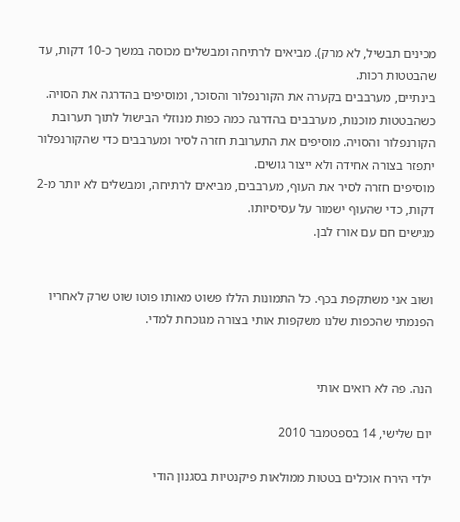מכינים תבשיל, לא מרק). מביאים לרתיחה ומבשלים מכוסה במשך כ-10 דקות, עד שהבטטות רכות.
בינתיים, מערבבים בקערה את הקורנפלור והסוכר, ומוסיפים בהדרגה את הסויה.
כשהבטטות מוכנות, מערבבים בהדרגה כמה כפות מנוזלי הבישול לתוך תערובת הקורנפלור והסויה. מוסיפים את התערובת חזרה לסיר ומערבבים כדי שהקורנפלור יתפזר בצורה אחידה ולא ייצור גושים.
מוסיפים חזרה לסיר את העוף, מערבבים, מביאים לרתיחה, ומבשלים לא יותר מ-2 דקות, כדי שהעוף ישמור על עסיסיותו.
מגישים חם עם אורז לבן.


ושוב אני משתקפת בכף. כל התמונות הללו פשוט מאותו פוטו שוט שרק לאחריו
הפנמתי שהכפות שלנו משקפות אותי בצורה מגוכחת למדי.


הנה. פה לא רואים אותי

יום שלישי, 14 בספטמבר 2010

ילדי הירח אוכלים בטטות ממולאות פיקנטיות בסגנון הודי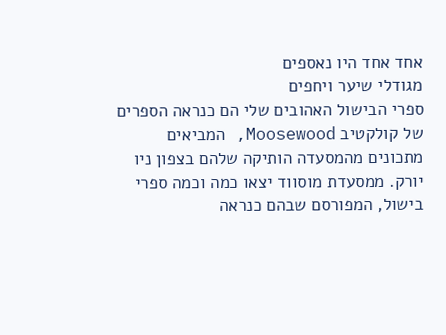אחד אחד היו נאספים
מגודלי שיער ויחפים
ספרי הבישול האהובים שלי הם כנראה הספרים של קולקטיב Moosewood, המביאים מתכונים מהמסעדה הותיקה שלהם בצפון ניו יורק. ממסעדת מוסווד יצאו כמה וכמה ספרי בישול, המפורסם שבהם כנראה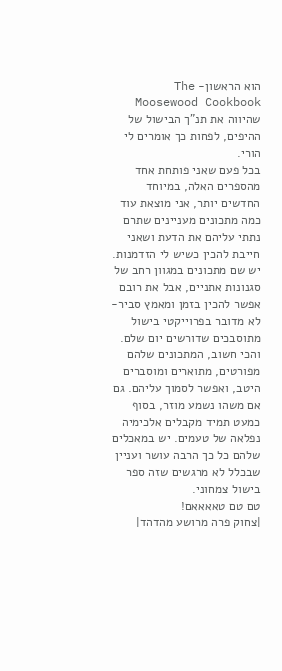הוא הראשון- The Moosewood Cookbook שהיווה את תנ"ך הבישול של ההיפים, לפחות כך אומרים לי הורי.
בכל פעם שאני פותחת אחד מהספרים האלה, במיוחד החדשים יותר, אני מוצאת עוד כמה מתכונים מעניינים שתרם נתתי עליהם את הדעת ושאני חייבת להכין כשיש לי הזדמנות. יש שם מתכונים במגוון רחב של סגנונות אתניים, אבל את רובם אפשר להכין בזמן ומאמץ סביר- לא מדובר בפרוייקטי בישול מתוסבכים שדורשים יום שלם. והכי חשוב, המתכונים שלהם מפורטים, מתוארים ומוסברים היטב, ואפשר לסמוך עליהם. גם אם משהו נשמע מוזר, בסוף כמעט תמיד מקבלים אלכימיה נפלאה של טעמים. יש במאכלים שלהם כל כך הרבה עושר ועניין שבכלל לא מרגשים שזה ספר בישול צמחוני.
טם טם טאאאאם!
|צחוק פרה מרושע מהדהד|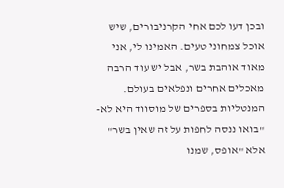ובכן דעו לכם אחי הקרניבורים, שיש אוכל צמחוני טעים. האמינו לי, אני מאוד אוהבת בשר, אבל יש עוד הרבה מאכלים אחרים ונפלאים בעולם. המנטליות בספרים של מוסווד היא לא- "בואו ננסה לחפות על זה שאין בשר" אלא "אופס, שמנו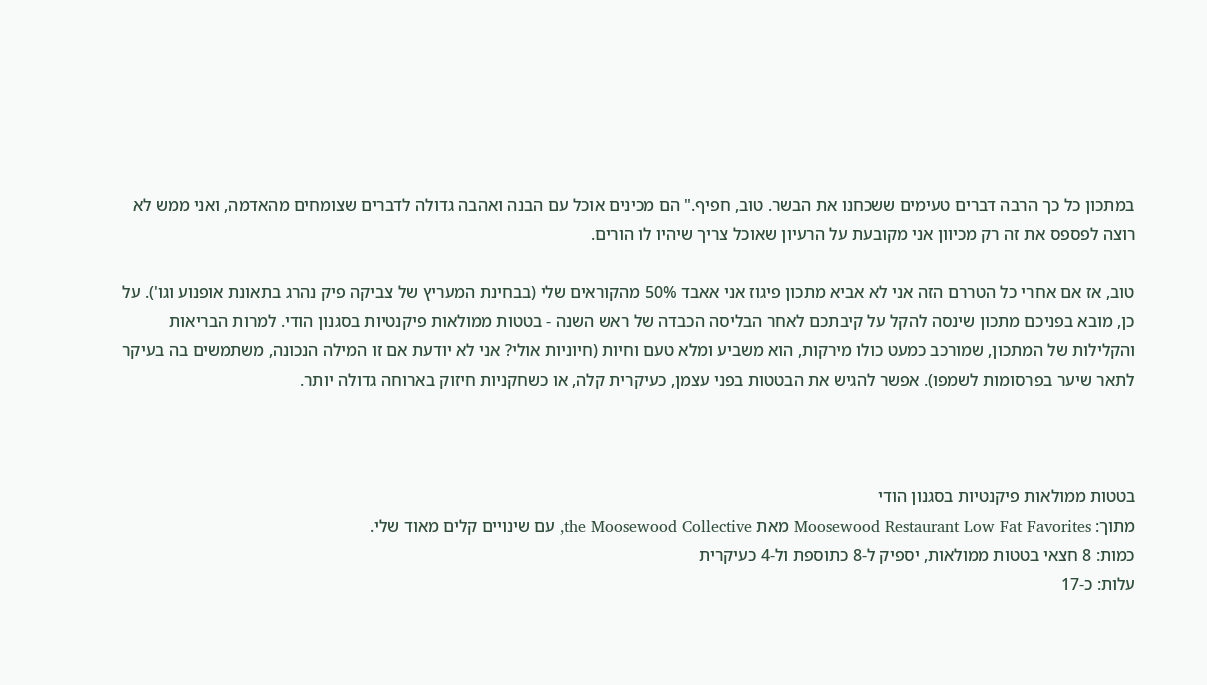במתכון כל כך הרבה דברים טעימים ששכחנו את הבשר. טוב, חפיף." הם מכינים אוכל עם הבנה ואהבה גדולה לדברים שצומחים מהאדמה, ואני ממש לא רוצה לפספס את זה רק מכיוון אני מקובעת על הרעיון שאוכל צריך שיהיו לו הורים.

טוב, אז אם אחרי כל הטררם הזה אני לא אביא מתכון פיגוז אני אאבד 50% מהקוראים שלי (בבחינת המעריץ של צביקה פיק נהרג בתאונת אופנוע וגו'). על כן, מובא בפניכם מתכון שינסה להקל על קיבתכם לאחר הבליסה הכבדה של ראש השנה - בטטות ממולאות פיקנטיות בסגנון הודי. למרות הבריאות והקלילות של המתכון, שמורכב כמעט כולו מירקות, הוא משביע ומלא טעם וחיות (חיוניות אולי? אני לא יודעת אם זו המילה הנכונה, משתמשים בה בעיקר לתאר שיער בפרסומות לשמפו). אפשר להגיש את הבטטות בפני עצמן, כעיקרית קלה, או כשחקניות חיזוק בארוחה גדולה יותר.



בטטות ממולאות פיקנטיות בסגנון הודי
מתוך: Moosewood Restaurant Low Fat Favorites מאת the Moosewood Collective, עם שינויים קלים מאוד שלי.
כמות: 8 חצאי בטטות ממולאות, יספיק ל-8 כתוספת ול-4 כעיקרית
עלות: כ-17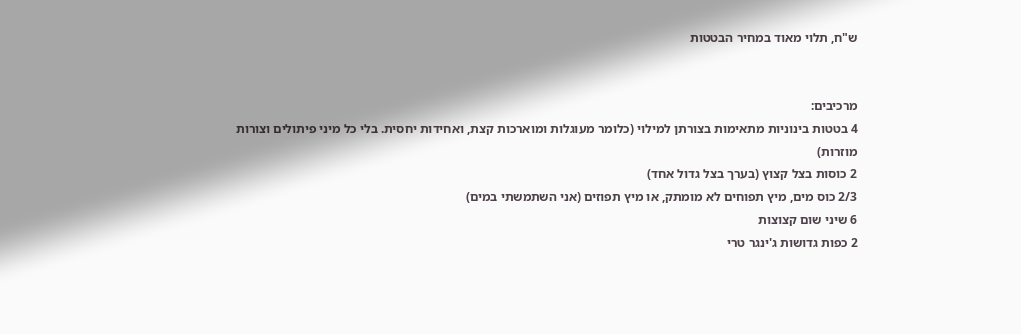ש"ח, תלוי מאוד במחיר הבטטות


מרכיבים:
4 בטטות בינוניות מתאימות בצורתן למילוי (כלומר מעוגלות ומוארכות קצת, ואחידות יחסית. בלי כל מיני פיתולים וצורות מוזרות)
2 כוסות בצל קצוץ (בערך בצל גדול אחד)
2/3 כוס מים, מיץ תפוחים לא מומתק, או מיץ תפוזים (אני השתמשתי במים)
6 שיני שום קצוצות
2 כפות גדושות ג'ינגר טרי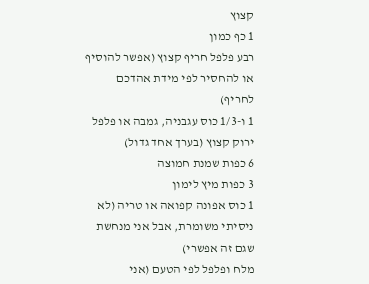קצוץ
1 כף כמון
רבע פלפל חריף קצוץ (אפשר להוסיף או להחסיר לפי מידת אהדכם לחריף)
1 ו-1/3 כוס עגבניה, גמבה או פלפל ירוק קצוץ (בערך אחד גדול)
6 כפות שמנת חמוצה
3 כפות מיץ לימון
1 כוס אפונה קפואה או טריה (לא ניסיתי משומרת, אבל אני מנחשת שגם זה אפשרי)
מלח ופלפל לפי הטעם (אני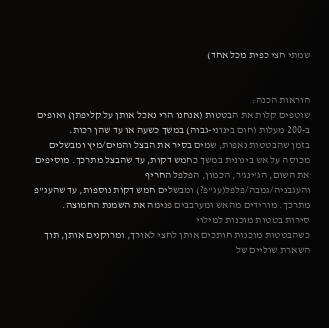שמתי חצי כפית מכל אחד)


הוראות הכנה:
שוטפים קלות את הבטטות (אנחנו הרי נאכל אותן על קליפתן) ואופים ב-200 מעלות (חום בינוני-גבוה) במשך כשעה או עד שהן רכות.
בזמן שהבטטות נאפות, שמים בסיר את הבצל והמים/מיץ ומבשלים מכוסה על אש בינונית במשך כחמש דקות, עד שהבצל מתרכך. מוסיפים את השום, הג'ינג'ר, הכמון, הפלפל החריף והעגבניה/גמבה/פלפל(עג"פ?) ומבשלים חמש דקות נוספות, עד שהעג"פ מתרכך. מורידים מהאש ומערבבים פנימה את השמנת החמוצה.
סירות בטטות מוכנות למילוי
כשהבטטות מוכנות חותכים אותן לחצי לאורך, ומרוקנים אותן, תוך השארת שוליים של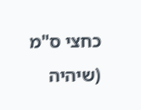כחצי ס"מ (שיהיה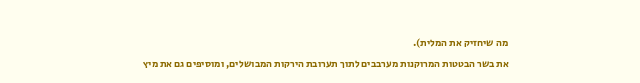מה שיחזיק את המלית).
את בשר הבטטות המרוקנות מערבבים לתוך תערובת הירקות המבושלים, ומוסיפים גם את מיץ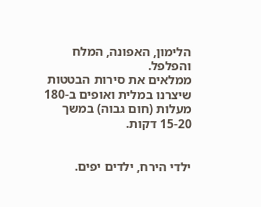הלימון, האפונה, המלח והפלפל.
ממלאים את סירות הבטטות שיצרנו במלית ואופים ב-180 מעלות (חום גבוה) במשך 15-20 דקות.


ילדי הירח, ילדים יפים.